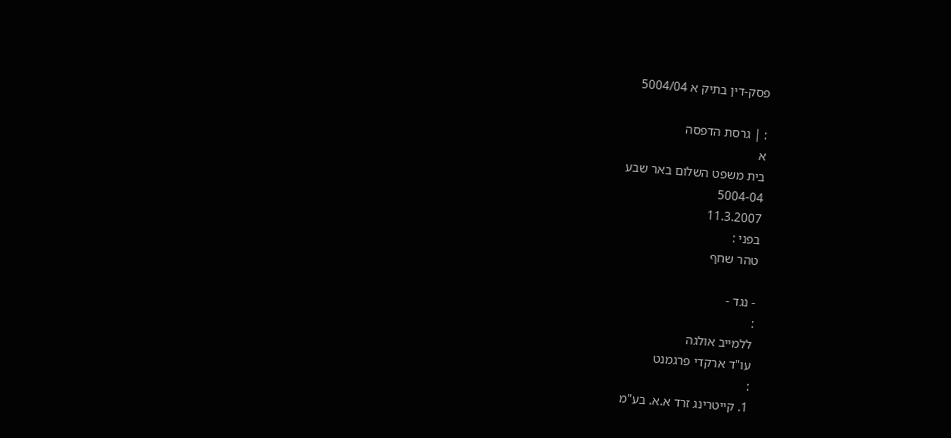פסק-דין בתיק א 5004/04

: | גרסת הדפסה
א
בית משפט השלום באר שבע
5004-04
11.3.2007
בפני :
טהר שחף

- נגד -
:
ללמייב אולגה
עו"ד ארקדי פרגמנט
:
1. קייטרינג זרד א.א. בע"מ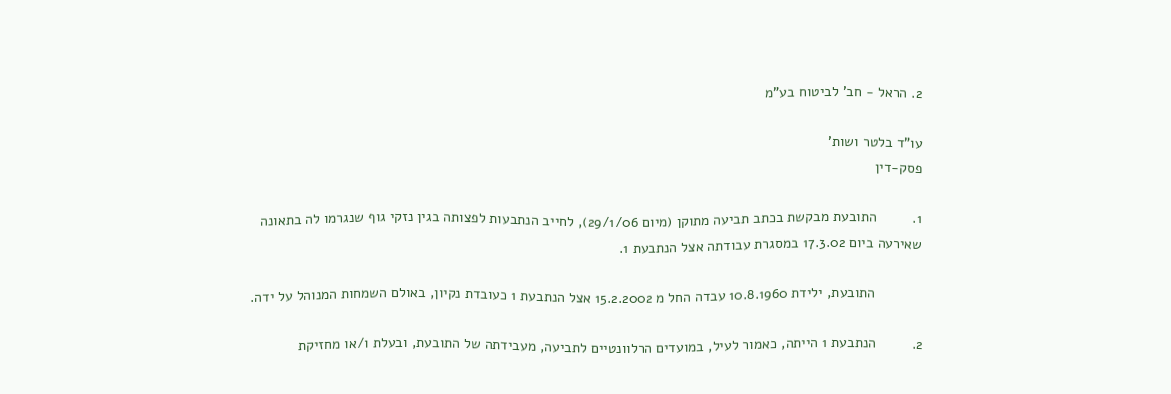2. הראל - חב' לביטוח בע"מ

עו"ד בלטר ושות'
פסק-דין

1.         התובעת מבקשת בכתב תביעה מתוקן (מיום 29/1/06), לחייב הנתבעות לפצותה בגין נזקי גוף שנגרמו לה בתאונה שאירעה ביום 17.3.02 במסגרת עבודתה אצל הנתבעת 1.

            התובעת, ילידת 10.8.1960 עבדה החל מ 15.2.2002 אצל הנתבעת 1 כעובדת נקיון, באולם השמחות המנוהל על ידה.

2.         הנתבעת 1 הייתה, כאמור לעיל, במועדים הרלוונטיים לתביעה, מעבידתה של התובעת, ובעלת ו/או מחזיקת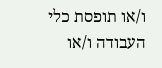ו/או תופסת כלי העבודה ו/או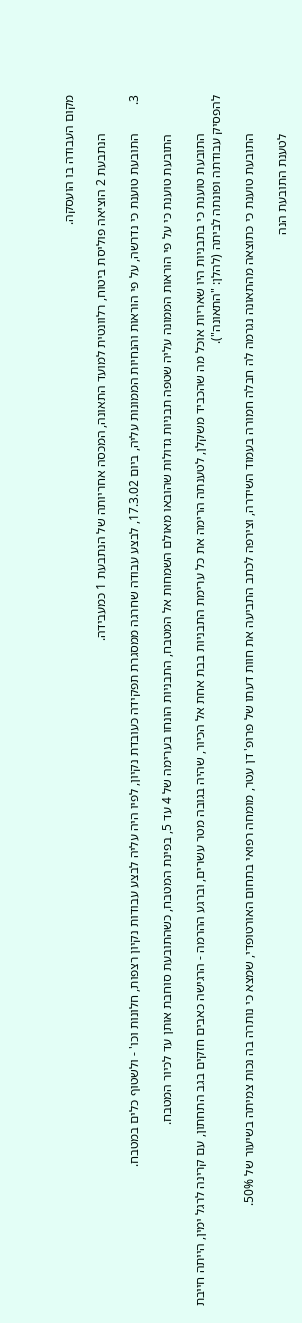מקום העבודה בו הועסקה.

            הנתבעת 2 הוציאה פוליסת ביטוח, רלוונטית למועד התאונה, המכסה אחריותה של הנתבעת 1 כמעבידה.

3.         התובעת טוענת כי נדרשה, על פי הוראות והנחיות הממונות עליה, ביום 17.3.02, לבצע עבודה שחרגה ממסגרת תפקידה כעובדת נקיון, לפיו היה עליה לבצע עבודות נקיון רצפות, חלונות וכו' - ולשטוף כלים במטבח.

            התובעת טוענת כי על פי הוראות הממונה עליה שטפה תבניות גדולות שהובאו מאולם השמחות אל המטבח, התבניות הונחו בערימה של 4 עד 5, בפינת המטבח, כשהתובעת סוחבת אותן עד לכיור המטבח.

            התובעת טוענת כי בתבניות היו שאריות אוכל מה שהכביד משקלן, לטענתה הרימה את כל ערימת התבניות בבת אחת אל הכיור, שהיה בגובה מטר עשרים, וברגע ההרמה - הרגישה כאבים חזקים בגב התחתון, עם קרינה לרגל ימין, הייתה חייבת להפסיק עבודתה ופונתה לביתה (להלן: "התאונה").

            התובעת טוענת כי כתוצאה מהתאונה נגרמה לה חבלה חמורה בעמוד השידרה, וצירפה לכתב התביעה את חוות דעתו של פרופ' דן עטר, מומחה רפואי בתחום האורטופדי, שמצא כי נותרה בה נכות צמיתה בשיעור של 50%.

            לטענת התובעת הנה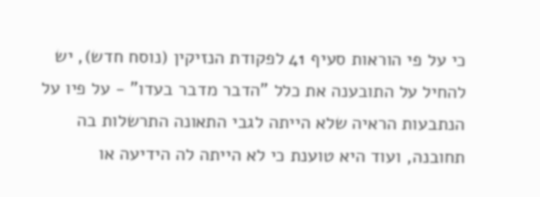כי על פי הוראות סעיף 41 לפקודת הנזיקין (נוסח חדש), יש להחיל על התובענה את כלל "הדבר מדבר בעדו" - על פיו על הנתבעות הראיה שלא הייתה לגבי התאונה התרשלות בה תחובנה, ועוד היא טוענת כי לא הייתה לה הידיעה או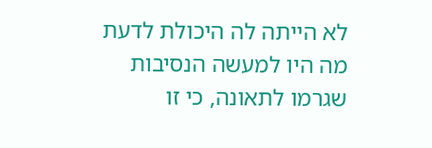לא הייתה לה היכולת לדעת מה היו למעשה הנסיבות שגרמו לתאונה, כי זו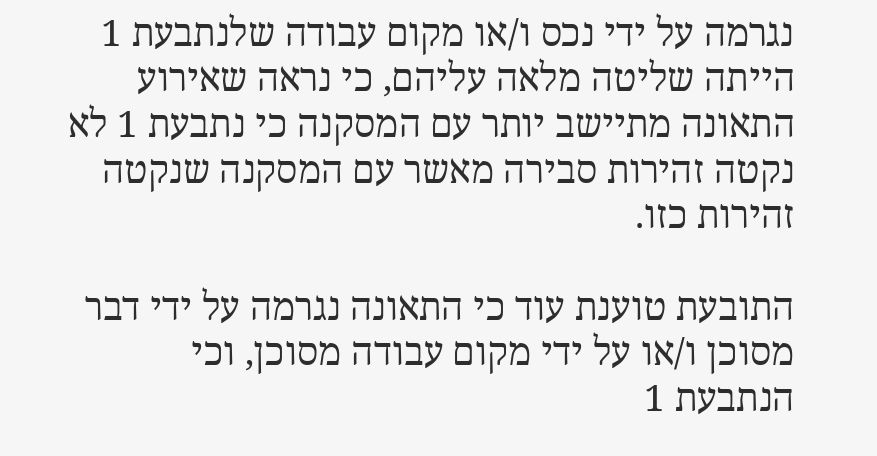נגרמה על ידי נכס ו/או מקום עבודה שלנתבעת 1 הייתה שליטה מלאה עליהם, כי נראה שאירוע התאונה מתיישב יותר עם המסקנה כי נתבעת 1 לא נקטה זהירות סבירה מאשר עם המסקנה שנקטה זהירות כזו.

התובעת טוענת עוד כי התאונה נגרמה על ידי דבר מסוכן ו/או על ידי מקום עבודה מסוכן, וכי הנתבעת 1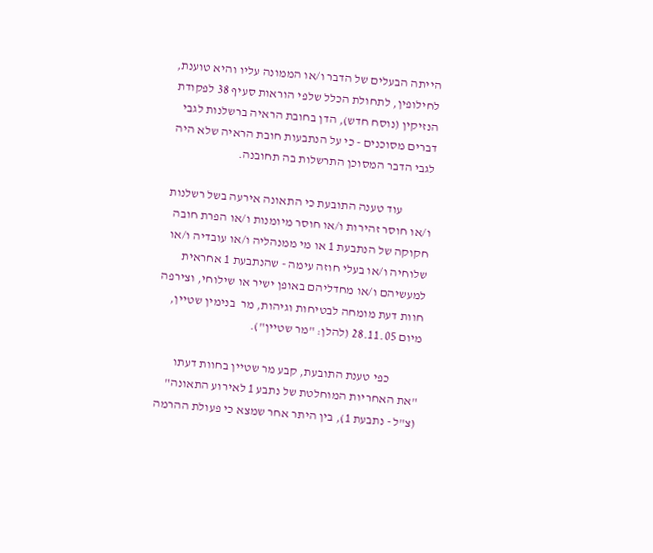הייתה הבעלים של הדבר ו/או הממונה עליו והיא טוענת, לחילופין, לתחולת הכלל שלפי הוראות סעיף 38 לפקודת הנזיקין (נוסח חדש), הדן בחובת הראיה ברשלנות לגבי דברים מסוכנים - כי על הנתבעות חובת הראיה שלא היה לגבי הדבר המסוכן התרשלות בה תחובנה.

            עוד טענה התובעת כי התאונה אירעה בשל רשלנות ו/או חוסר זהירות ו/או חוסר מיומנות ו/או הפרת חובה חקוקה של הנתבעת 1 או מי ממנהליה ו/או עובדיה ו/או שלוחיה ו/או בעלי חוזה עימה - שהנתבעת 1 אחראית למעשיהם ו/או מחדליהם באופן ישיר או שילוחי, וצירפה חוות דעת מומחה לבטיחות וגיהות, מר  בנימין שטיין, מיום 28.11.05 (להלן: "מר שטיין").

            כפי טענת התובעת, קבע מר שטיין בחוות דעתו "את האחריות המוחלטת של נתבע 1 לאירוע התאונה" (צ"ל - נתבעת 1), בין היתר אחר שמצא כי פעולת ההרמה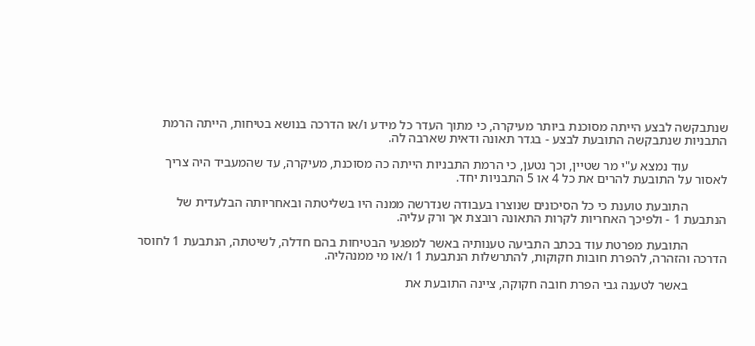שנתבקשה לבצע הייתה מסוכנת ביותר מעיקרה, כי מתוך העדר כל מידע ו/או הדרכה בנושא בטיחות, הייתה הרמת התבניות שנתבקשה התובעת לבצע - בגדר תאונה ודאית שארבה לה.

            עוד נמצא ע"י מר שטיין, וכך נטען, כי הרמת התבניות הייתה כה מסוכנת, מעיקרה, עד שהמעביד היה צריך לאסור על התובעת להרים את כל 4 או 5 התבניות יחד.

            התובעת טוענת כי כל הסיכונים שנוצרו בעבודה שנדרשה ממנה היו בשליטתה ובאחריותה הבלעדית של הנתבעת 1 - ולפיכך האחריות לקרות התאונה רובצת אך ורק עליה.

            התובעת מפרטת עוד בכתב התביעה טענותיה באשר למפגעי הבטיחות בהם חדלה, לשיטתה, הנתבעת 1 לחוסר הדרכה והזהרה, להפרת חובות חקוקות, להתרשלות הנתבעת 1 ו/או מי ממנהליה.

            באשר לטענה גבי הפרת חובה חקוקה, ציינה התובעת את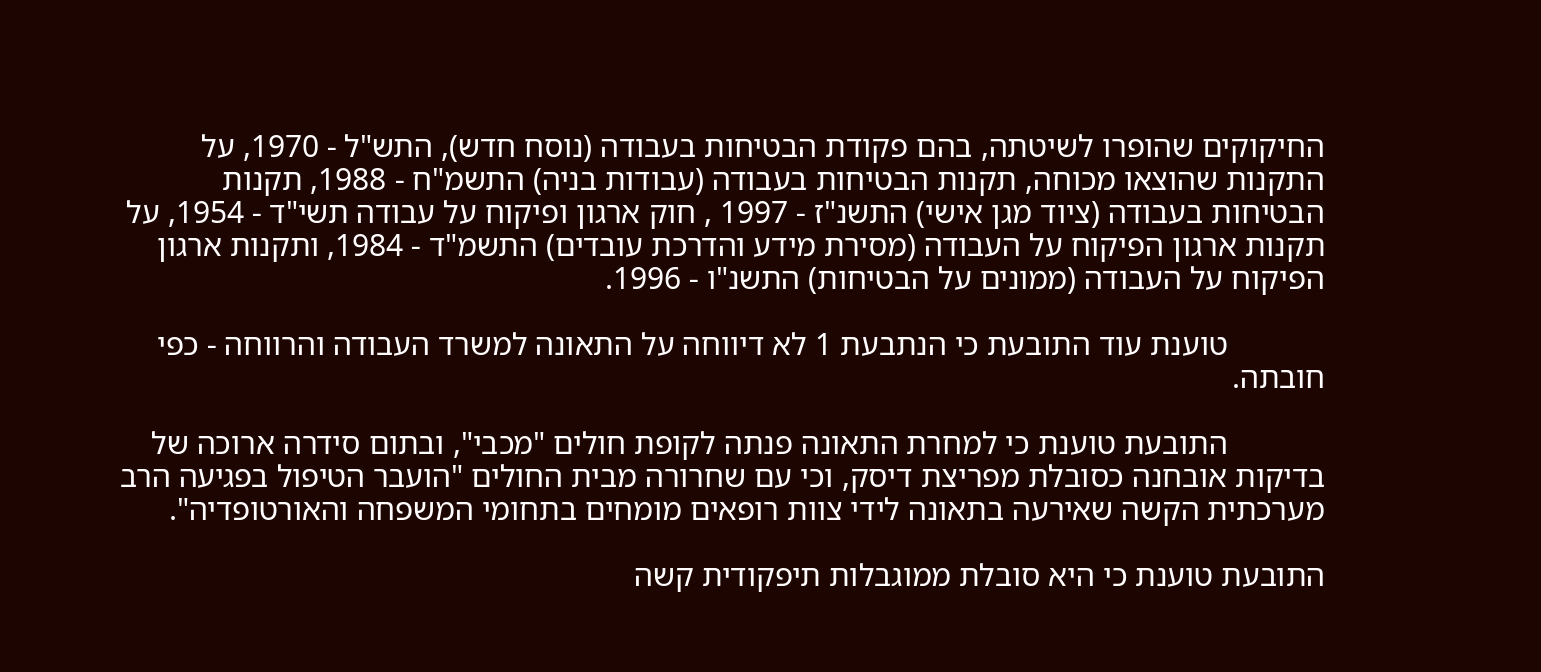החיקוקים שהופרו לשיטתה, בהם פקודת הבטיחות בעבודה (נוסח חדש), התש"ל - 1970, על התקנות שהוצאו מכוחה, תקנות הבטיחות בעבודה (עבודות בניה) התשמ"ח - 1988, תקנות הבטיחות בעבודה (ציוד מגן אישי) התשנ"ז - 1997 , חוק ארגון ופיקוח על עבודה תשי"ד - 1954, על תקנות ארגון הפיקוח על העבודה (מסירת מידע והדרכת עובדים) התשמ"ד - 1984, ותקנות ארגון הפיקוח על העבודה (ממונים על הבטיחות) התשנ"ו - 1996.

            טוענת עוד התובעת כי הנתבעת 1 לא דיווחה על התאונה למשרד העבודה והרווחה - כפי חובתה.

            התובעת טוענת כי למחרת התאונה פנתה לקופת חולים "מכבי", ובתום סידרה ארוכה של בדיקות אובחנה כסובלת מפריצת דיסק, וכי עם שחרורה מבית החולים "הועבר הטיפול בפגיעה הרב מערכתית הקשה שאירעה בתאונה לידי צוות רופאים מומחים בתחומי המשפחה והאורטופדיה".

התובעת טוענת כי היא סובלת ממוגבלות תיפקודית קשה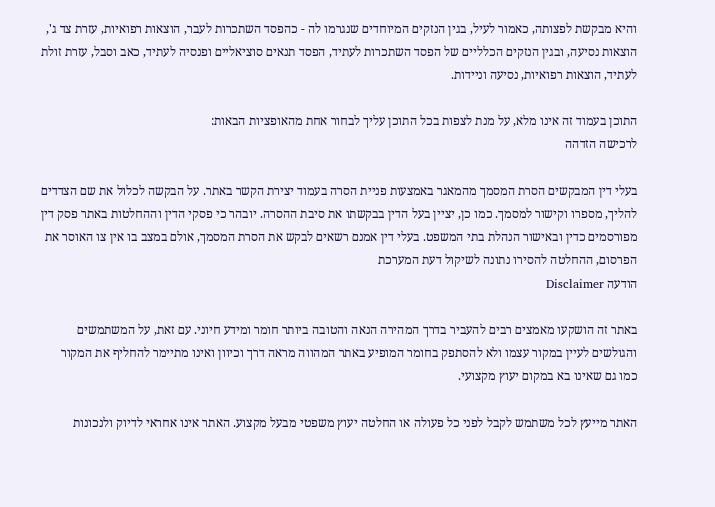והיא מבקשת לפצותה, כאמור לעיל, בגין הנזקים המיוחדים שנגרמו לה - כהפסד השתכרות לעבר, הוצאות רפואיות, עזרת צד ג', הוצאות נסיעה, ובגין הנזקים הכלליים של הפסד השתכרות לעתיד, הפסד תנאים סוציאליים ופנסיה לעתיד, כאב וסבל, עזרת זולת לעתיד, הוצאות רפואיות, נסיעה וניידות.

התוכן בעמוד זה אינו מלא, על מנת לצפות בכל התוכן עליך לבחור אחת מהאופציות הבאות:
לרכישה הזדהה

בעלי דין המבקשים הסרת המסמך מהמאגר באמצעות פניית הסרה בעמוד יצירת הקשר באתר. על הבקשה לכלול את שם הצדדים להליך, מספרו וקישור למסמך. כמו כן, יציין בעל הדין בבקשתו את סיבת ההסרה. יובהר כי פסקי הדין וההחלטות באתר פסק דין מפורסמים כדין ובאישור הנהלת בתי המשפט. בעלי דין אמנם רשאים לבקש את הסרת המסמך, אולם במצב בו אין צו האוסר את הפרסום, ההחלטה להסירו נתונה לשיקול דעת המערכת
הודעה Disclaimer

באתר זה הושקעו מאמצים רבים להעביר בדרך המהירה הנאה והטובה ביותר חומר ומידע חיוני. עם זאת, על המשתמשים והגולשים לעיין במקור עצמו ולא להסתפק בחומר המופיע באתר המהווה מראה דרך וכיוון ואינו מתיימר להחליף את המקור כמו גם שאינו בא במקום יעוץ מקצועי.

האתר מייעץ לכל משתמש לקבל לפני כל פעולה או החלטה יעוץ משפטי מבעל מקצוע. האתר אינו אחראי לדיוק ולנכונות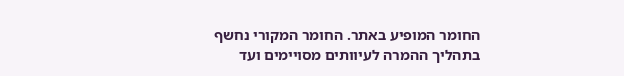החומר המופיע באתר. החומר המקורי נחשף בתהליך ההמרה לעיוותים מסויימים ועד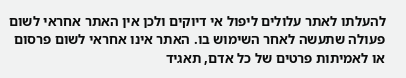להעלתו לאתר עלולים ליפול אי דיוקים ולכן אין האתר אחראי לשום פעולה שתעשה לאחר השימוש בו. האתר אינו אחראי לשום פרסום או לאמיתות פרטים של כל אדם, תאגיד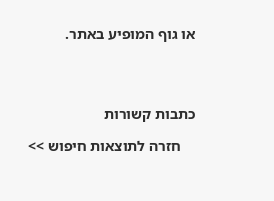או גוף המופיע באתר.




כתבות קשורות

    חזרה לתוצאות חיפוש >>